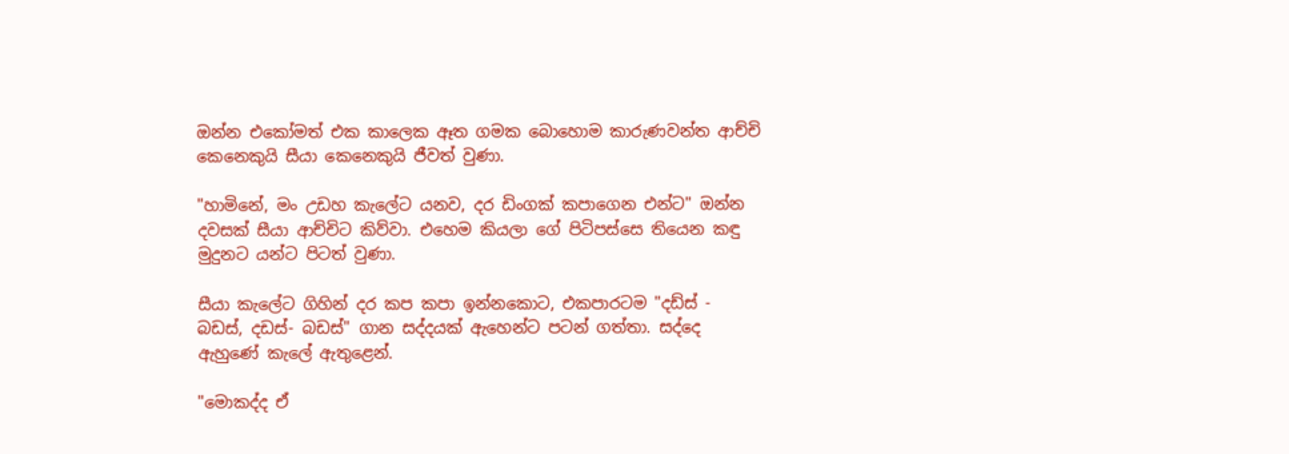ඔන්න එකෝමත් එක කාලෙක ඈත ගමක බොහොම කාරුණවන්ත ආච්චි කෙනෙකුයි සීයා කෙනෙකුයි ජීවත් වුණා.

"හාමිනේ, මං උඩහ කැලේට යනව, දර ඩිංගක් කපාගෙන එන්ට" ඔන්න දවසක් සීයා ආච්චිට කිව්වා. එහෙම කියලා ගේ පිටිපස්සෙ තියෙන කඳු මුදුනට යන්ට පිටත් වුණා.

සීයා කැලේට ගිහින් දර කප කපා ඉන්නකොට, එකපාරටම "දඩ්ස් - බඩස්, දඩස්- බඩස්" ගාන සද්දයක් ඇහෙන්ට පටන් ගත්තා. සද්දෙ ඇහුණේ කැලේ ඇතුළෙන්.

"මොකද්ද ඒ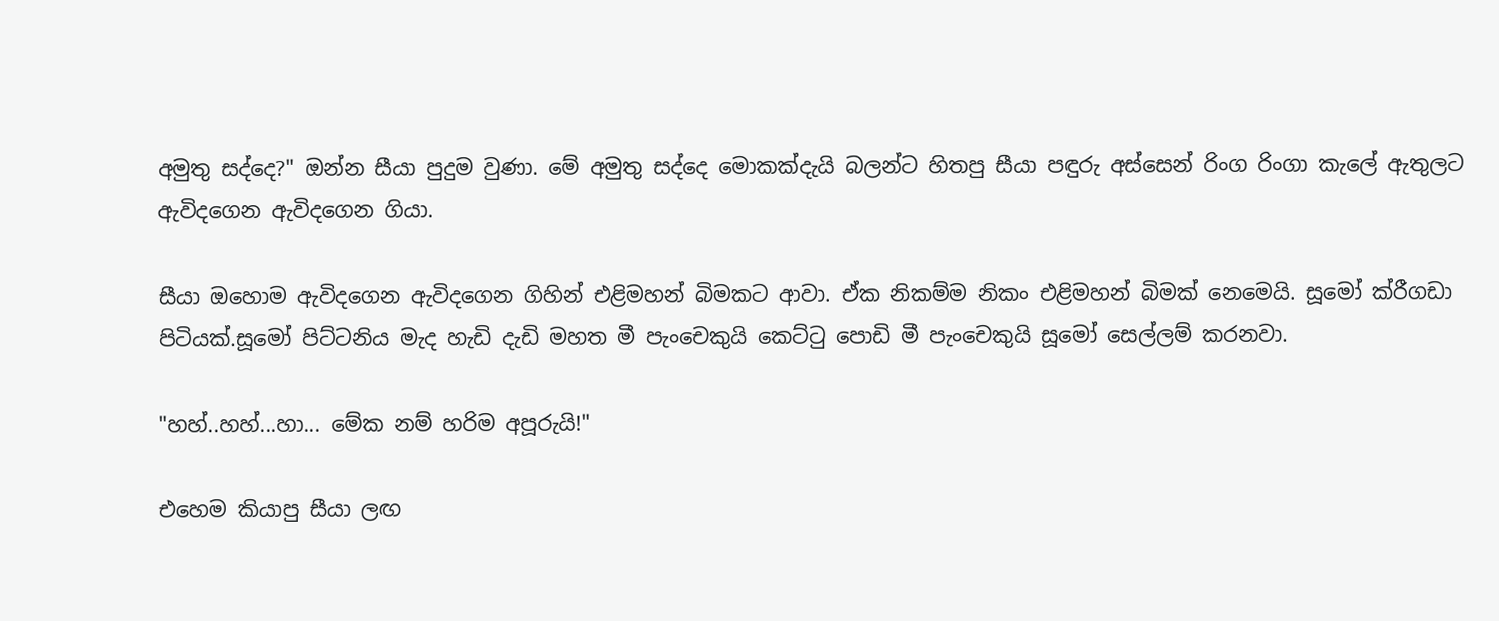අමුතු සද්දෙ?" ඔන්න සීයා පුදුම වුණා. මේ අමුතු සද්දෙ මොකක්දැයි බලන්ට හිතපු සීයා පඳුරු අස්සෙන් රිංග රිංගා කැලේ ඇතුලට ඇවිදගෙන ඇවිදගෙන ගියා.

සීයා ඔහොම ඇවිදගෙන ඇවිදගෙන ගිහින් එළිමහන් බිමකට ආවා. ඒක නිකම්ම නිකං එළිමහන් බිමක් නෙමෙයි. සූමෝ ක්රීගඩා පිටියක්.සූමෝ පිට්ටනිය මැද හැඩි දැඩි මහත මී පැංචෙකුයි කෙට්ටු පොඩි මී පැංචෙකුයි සූමෝ සෙල්ලම් කරනවා.

"හහ්..හහ්...හා... මේක නම් හරිම අපූරුයි!"

එහෙම කියාපු සීයා ලඟ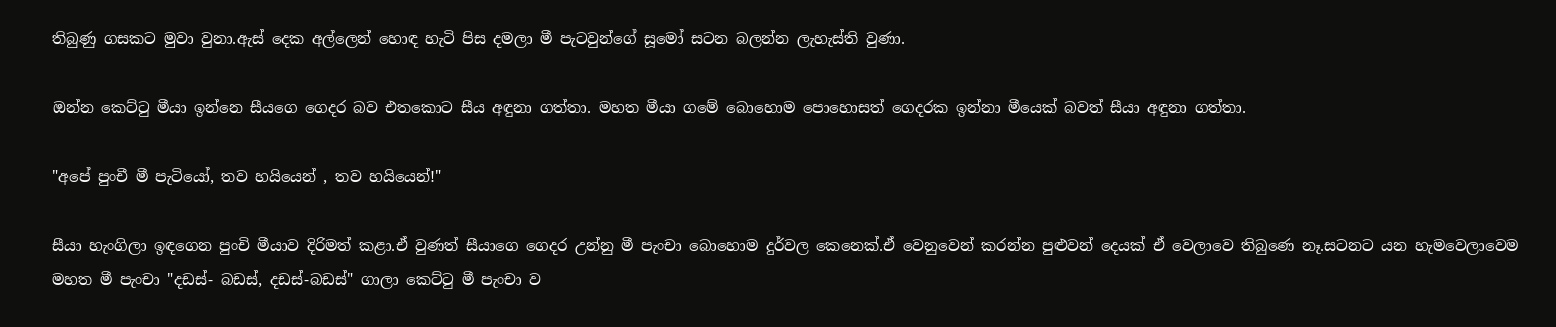තිබුණු ගසකට මුවා වුනා.ඇස් දෙක අල්ලෙන් හොඳ හැටි පිස දමලා මී පැටවුන්ගේ සූමෝ සටන බලන්න ලැහැස්ති වුණා.

ඔන්න කෙට්ටු මීයා ඉන්නෙ සීයගෙ ගෙදර බව එතකොට සීය අඳුනා ගත්තා. මහත මීයා ගමේ බොහොම පොහොසත් ගෙදරක ඉන්නා මීයෙක් බවත් සීයා අඳුනා ගත්තා.

"අපේ පුංචී මී පැටියෝ, තව හයියෙන් , තව හයියෙන්!"

සීයා හැංගිලා ඉඳගෙන පුංචි මීයාව දිරිමත් කළා.ඒ වුණත් සීයාගෙ ගෙදර උන්නු මී පැංචා බොහොම දුර්වල කෙනෙක්.ඒ වෙනුවෙන් කරන්න පුළුවන් දෙයක් ඒ වෙලාවෙ තිබුණෙ නෑ.සටනට යන හැමවෙලාවෙම මහත මී පැංචා "දඩස්- බඩස්, දඩස්-බඩස්" ගාලා කෙට්ටු මී පැංචා ව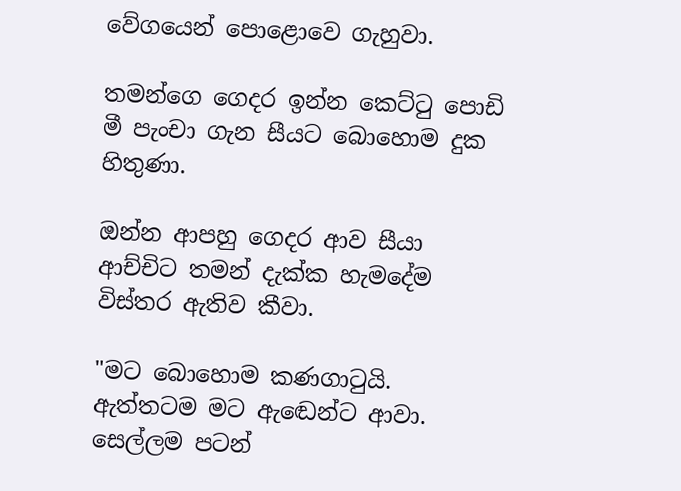වේගයෙන් පොළොවෙ ගැහුවා.

තමන්ගෙ ගෙදර ඉන්න කෙට්ටු පොඩි මී පැංචා ගැන සීයට බොහොම දුක හිතුණා.

ඔන්න ආපහු ගෙදර ආව සීයා ආච්චිට තමන් දැක්ක හැමදේම විස්තර ඇතිව කීවා.

"මට බොහොම කණගාටුයි. ඇත්තටම මට ඇඬෙන්ට ආවා. සෙල්ලම පටන්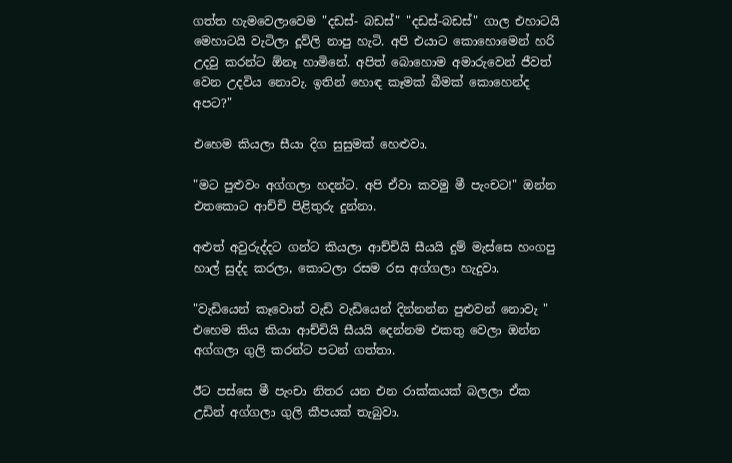ගත්ත හැමවෙලාවෙම "දඩස්- බඩස්" "දඩස්-බඩස්" ගාල එහාටයි මෙහාටයි වැටිලා දූව්ලි නාපු හැටි. අපි එයාට කොහොමෙන් හරි උදවු කරන්ට ඕනෑ හාමිනේ. අපිත් බොහොම අමාරුවෙන් ජීවත් වෙන උදවිය නොවැ. ඉතින් හොඳ කෑමක් බීමක් කොහෙන්ද අපට?"

එහෙම කියලා සීයා දිග සුසුමක් හෙළුවා.

"මට පුළුවං අග්ගලා හදන්ට. අපි ඒවා කවමු මී පැංචට!" ඔන්න එතකොට ආච්චි පිළිතුරු දුන්නා.

අළුත් අවුරුද්දට ගන්ට කියලා ආච්චියි සීයයි දුම් මැස්සෙ හංගපු හාල් සුද්ද කරලා, කොටලා රසම රස අග්ගලා හැදුවා.

"වැඩියෙන් කෑවොත් වැඩි වැඩියෙන් දින්නන්න පුළුවන් නොවැ " එහෙම කිය කියා ආච්චියි සීයයි දෙන්නම එකතු වෙලා ඔන්න අග්ගලා ගුලි කරන්ට පටන් ගත්තා.

ඊට පස්සෙ මී පැංචා නිතර යන එන රාක්කයක් බලලා ඒක උඩින් අග්ගලා ගුලි කීපයක් තැබුවා.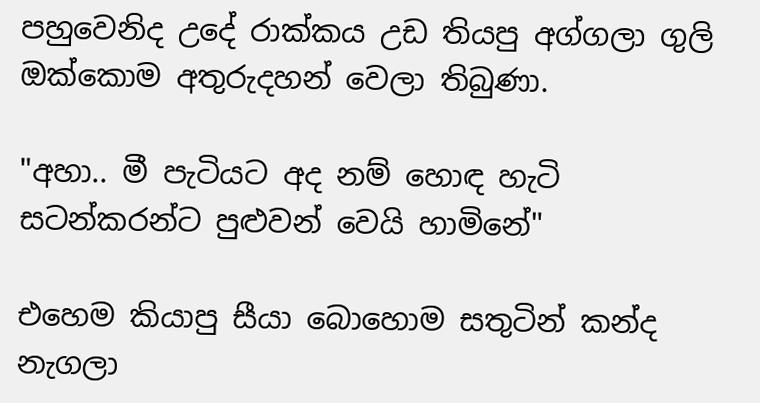පහුවෙනිද උදේ රාක්කය උඩ තියපු අග්ගලා ගුලි ඔක්කොම අතුරුදහන් වෙලා තිබුණා.

"අහා.. මී පැටියට අද නම් හොඳ හැටි සටන්කරන්ට පුළුවන් වෙයි හාමිනේ"

එහෙම කියාපු සීයා බොහොම සතුටින් කන්ද නැගලා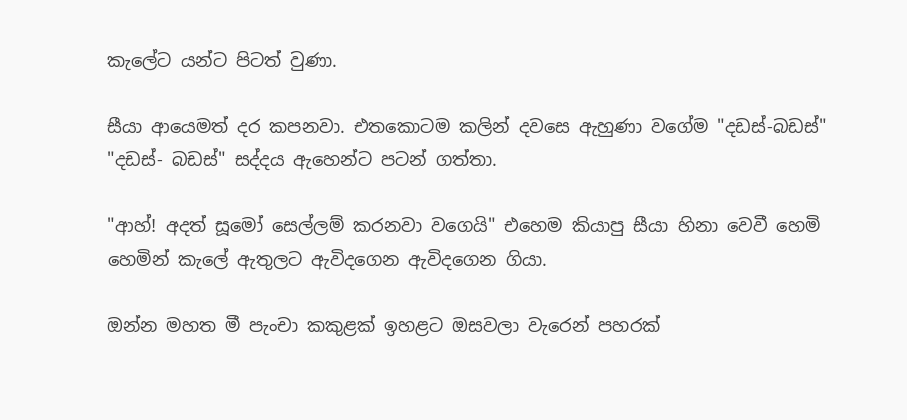කැලේට යන්ට පිටත් වුණා.

සීයා ආයෙමත් දර කපනවා. එතකොටම කලින් දවසෙ ඇහුණා වගේම "දඩස්-බඩස්" "දඩස්- බඩස්" සද්දය ඇහෙන්ට පටන් ගත්තා.

"ආහ්! අදත් සූමෝ සෙල්ලම් කරනවා වගෙයි" එහෙම කියාපු සීයා හිනා වෙවී හෙමි හෙමින් කැලේ ඇතුලට ඇවිදගෙන ඇවිදගෙන ගියා.

ඔන්න මහත මී පැංචා කකුළක් ඉහළට ඔසවලා වැරෙන් පහරක්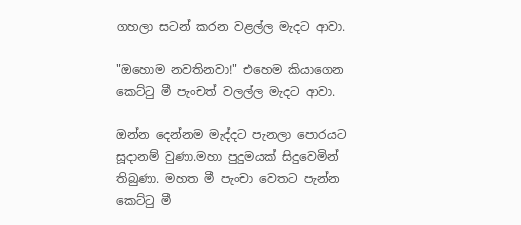ගහලා සටන් කරන වළල්ල මැදට ආවා.

"ඔහොම නවතිනවා!" එහෙම කියාගෙන කෙට්ටු මී පැංචත් වලල්ල මැදට ආවා.

ඔන්න දෙන්නම මැද්දට පැනලා පොරයට සූදානම් වුණා.මහා පුදුමයක් සිදුවෙමින් තිබුණා. මහත මී පැංචා වෙතට පැන්න කෙට්ටු මී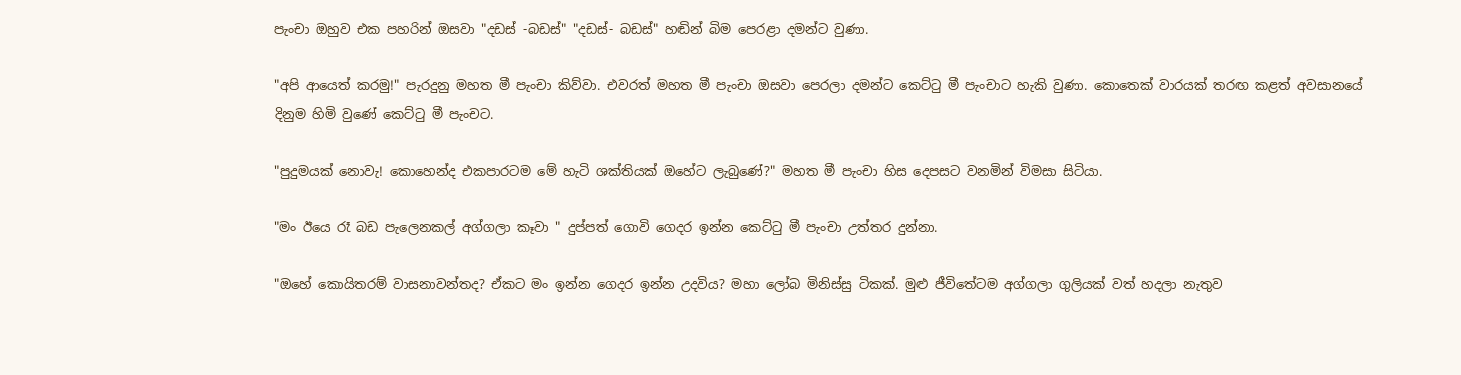පැංචා ඔහුව එක පහරින් ඔසවා "දඩස් -බඩස්" "දඩස්- බඩස්" හඬින් බිම පෙරළා දමන්ට වුණා.

"අපි ආයෙත් කරමු!" පැරදුනු මහත මී පැංචා කිව්වා. එවරත් මහත මී පැංචා ඔසවා පෙරලා දමන්ට කෙට්ටු මී පැංචාට හැකි වුණා. කොතෙක් වාරයක් තරඟ කළත් අවසානයේ දිනුම හිමි වුණේ කෙට්ටු මී පැංචට.

"පුදුමයක් නොවැ! කොහෙන්ද එකපාරටම මේ හැටි ශක්තියක් ඔහේට ලැබුණේ?" මහත මී පැංචා හිස දෙපසට වනමින් විමසා සිටියා.

"මං ඊයෙ රෑ බඩ පැලෙනකල් අග්ගලා කෑවා " දුප්පත් ගොවි ගෙදර ඉන්න කෙට්ටු මී පැංචා උත්තර දුන්නා.

"ඔහේ කොයිතරම් වාසනාවන්තද? ඒකට මං ඉන්න ගෙදර ඉන්න උදවිය? මහා ලෝබ මිනිස්සු ටිකක්. මුළු ජීවිතේටම අග්ගලා ගුලියක් වත් හදලා නැතුව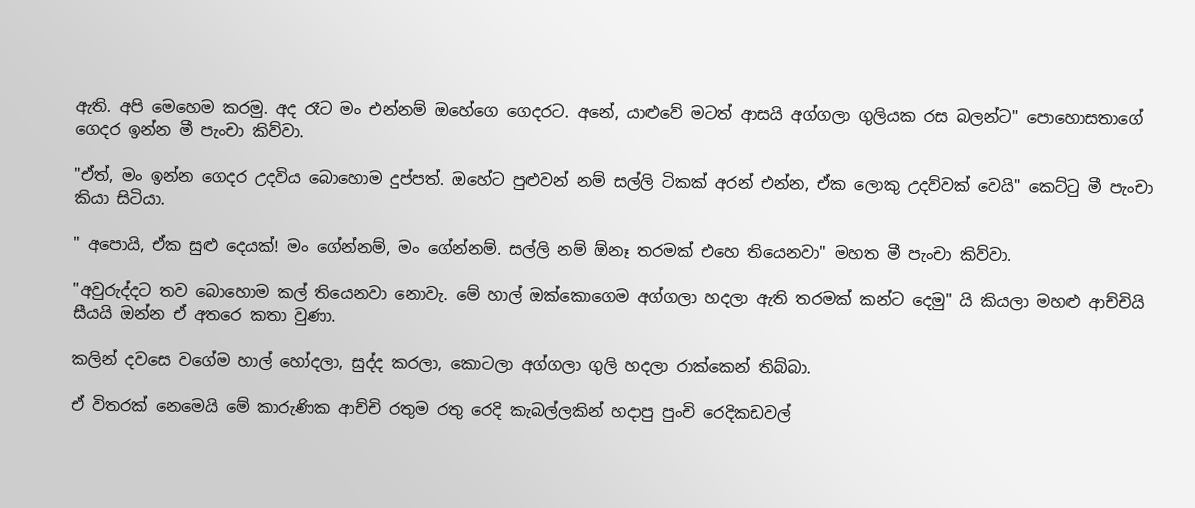ඇති. අපි මෙහෙම කරමු. අද රෑට මං එන්නම් ඔහේගෙ ගෙදරට. අනේ, යාළුවේ මටත් ආසයි අග්ගලා ගුලියක රස බලන්ට" පොහොසතාගේ ගෙදර ඉන්න මී පැංචා කිව්වා.

"ඒත්, මං ඉන්න ගෙදර උදවිය බොහොම දුප්පත්. ඔහේට පුළුවන් නම් සල්ලි ටිකක් අරන් එන්න, ඒක ලොකු උදව්වක් වෙයි" කෙට්ටු මී පැංචා කියා සිටියා.

" අපොයි, ඒක සුළු දෙයක්! මං ගේන්නම්, මං ගේන්නම්. සල්ලි නම් ඕනෑ තරමක් එහෙ තියෙනවා" මහත මී පැංචා කිව්වා.

"අවුරුද්දට තව බොහොම කල් තියෙනවා නොවැ. මේ හාල් ඔක්කොගෙම අග්ගලා හදලා ඇති තරමක් කන්ට දෙමු" යි කියලා මහළු ආච්චියි සීයයි ඔන්න ඒ අතරෙ කතා වුණා.

කලින් දවසෙ වගේම හාල් හෝදලා, සුද්ද කරලා, කොටලා අග්ගලා ගුලි හදලා රාක්කෙන් තිබ්බා.

ඒ විතරක් නෙමෙයි මේ කාරුණික ආච්චි රතුම රතු රෙදි කැබල්ලකින් හදාපු පුංචි රෙදිකඩවල්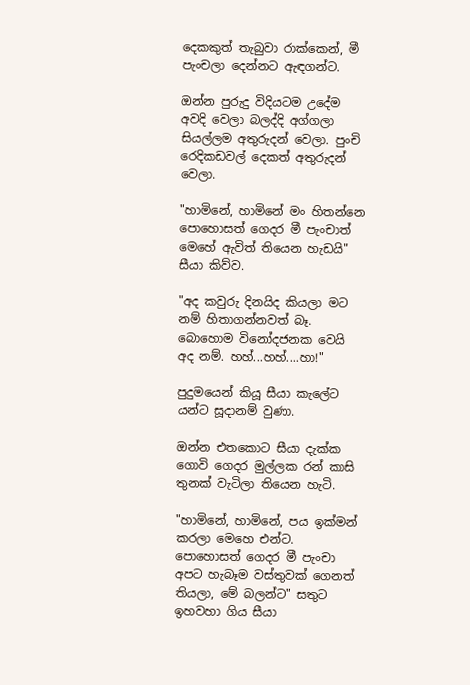දෙකකුත් තැබුවා රාක්කෙන්, මී පැංචලා දෙන්නට ඇඳගන්ට.

ඔන්න පුරුදු විදියටම උදේම අවදි වෙලා බලද්දි අග්ගලා සියල්ලම අතුරුදන් වෙලා. පුංචි රෙදිකඩවල් දෙකත් අතුරුදන් වෙලා.

"හාමිනේ, හාමිනේ මං හිතන්නෙ පොහොසත් ගෙදර මී පැංචාත් මෙහේ ඇවිත් තියෙන හැඩයි" සීයා කිව්ව.

"අද කවුරු දිනයිද කියලා මට නම් හිතාගන්නවත් බෑ. බොහොම විනෝදජනක වෙයි අද නම්. හහ්...හහ්....හා!"

පුදුමයෙන් කියූ සීයා කැලේට යන්ට සූදානම් වුණා.

ඔන්න එතකොට සීයා දැක්ක ගොවි ගෙදර මුල්ලක රන් කාසි තුනක් වැටිලා තියෙන හැටි.

"හාමිනේ, හාමිනේ, පය ඉක්මන් කරලා මෙහෙ එන්ට. පොහොසත් ගෙදර මී පැංචා අපට හැබෑම වස්තුවක් ගෙනත් තියලා, මේ බලන්ට" සතුට ඉහවහා ගිය සීයා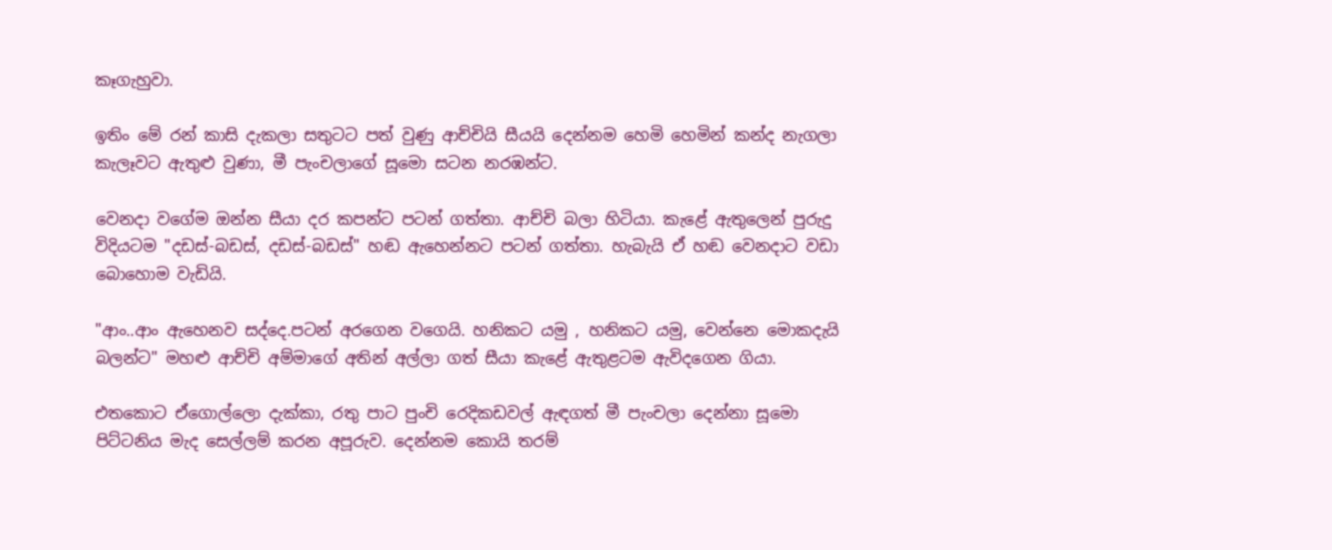කෑගැහුවා.

ඉතිං මේ රන් කාසි දැකලා සතුටට පත් වුණු ආච්චියි සීයයි දෙන්නම හෙමි හෙමින් කන්ද නැගලා කැලෑවට ඇතුළු වුණා, මී පැංචලාගේ සූමො සටන නරඹන්ට.

වෙනදා වගේම ඔන්න සීයා දර කපන්ට පටන් ගත්තා. ආච්චි බලා හිටියා. කැළේ ඇතුලෙන් පුරුදු විදියටම "දඩස්-බඩස්, දඩස්-බඩස්" හඬ ඇහෙන්නට පටන් ගත්තා. හැබැයි ඒ හඬ වෙනදාට වඩා බොහොම වැඩියි.

"ආං..ආං ඇහෙනව සද්දෙ.පටන් අරගෙන වගෙයි. හනිකට යමු , හනිකට යමු, වෙන්නෙ මොකදැයි බලන්ට" මහළු ආච්චි අම්මාගේ අතින් අල්ලා ගත් සීයා කැළේ ඇතුළටම ඇවිදගෙන ගියා.

එතකොට ඒගොල්ලො දැක්කා, රතු පාට පුංචි රෙදිකඩවල් ඇඳගත් මී පැංචලා දෙන්නා සූමො පිට්ටනිය මැද සෙල්ලම් කරන අපූරුව. දෙන්නම කොයි තරම්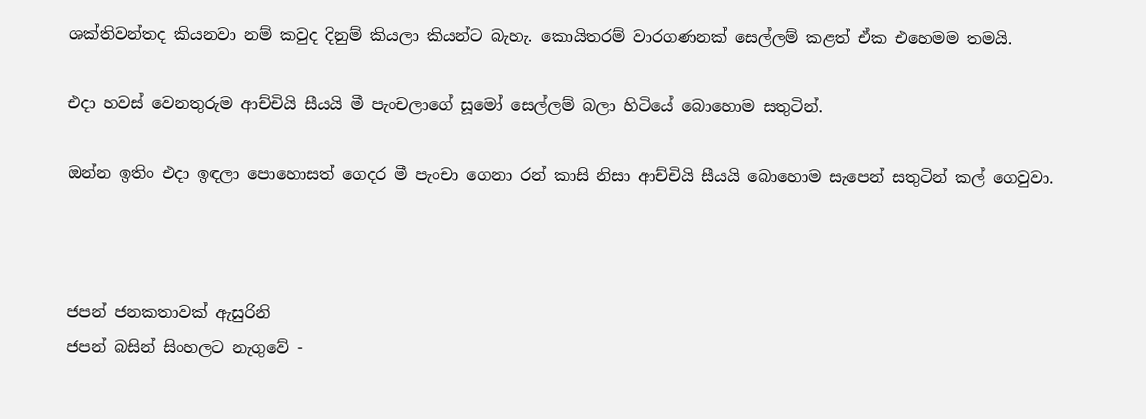ශක්තිවන්තද කියනවා නම් කවුද දිනුම් කියලා කියන්ට බැහැ. කොයිතරම් වාරගණනක් සෙල්ලම් කළත් ඒක එහෙමම තමයි.

එදා හවස් වෙනතුරුම ආච්චියි සීයයි මී පැංචලාගේ සූමෝ සෙල්ලම් බලා හිටියේ බොහොම සතුටින්.

ඔන්න ඉතිං එදා ඉඳලා පොහොසත් ගෙදර මී පැංචා ගෙනා රන් කාසි නිසා ආච්චියි සීයයි බොහොම සැපෙන් සතුටින් කල් ගෙවුවා.



ජපන් ජනකතාවක් ඇසුරිනි
ජපන් බසින් සිංහලට නැගුවේ -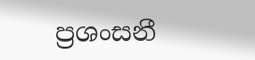ප්‍රශංසනී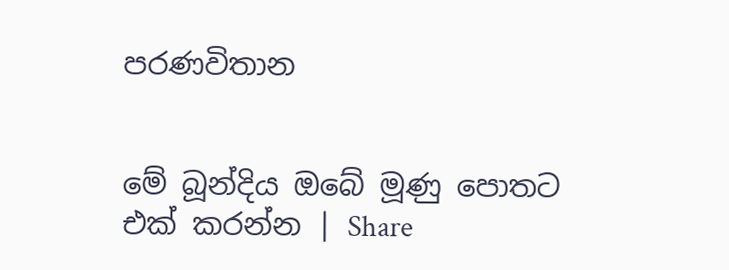පරණවිතාන


මේ බූන්දිය ඔබේ මූණු පොතට එක් කරන්න | Share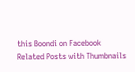this Boondi on Facebook
Related Posts with Thumbnails